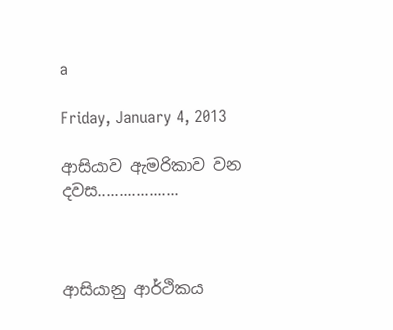a

Friday, January 4, 2013

ආසියාව ඇමරිකාව වන දවස...................



ආසියානු ආර්ථිකය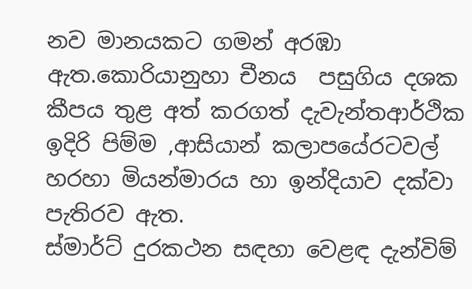නව මානයකට ගමන් අරඹා ඇත.කොරියානුහා චීනය  පසුගිය දශක කීපය තුළ අත් කරගත් දැවැන්තආර්ථික ඉදිරි පිම්ම ,ආසියාන් කලාපයේරටවල් හරහා මියන්මාරය හා ඉන්දියාව දක්වා පැතිරව ඇත.
ස්මාර්ට් දුරකථන සඳහා වෙළඳ දැන්විම්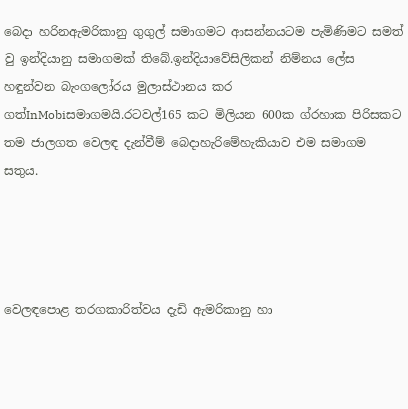බෙදා හරිනඇමරිකානු ගුගුල් සමාගමට ආසන්නයටම පැමිණිමට සමත් වු ඉන්දියානු සමාගමක් තිබේ.ඉන්දියාවේසිලිකන් නිම්නය ලේස හඳුන්වන බැංගලෝරය මුලාස්ථානය කර ගත්InMobiසමාගමයි.රටවල්165 කට මිලියන 600ක ග්රහාක පිරිසකට තම ජාලගත වෙලඳ දැන්වීම් බෙදාහැරිමේහැකියාව එම සමාගම සතුය.




වෙලඳපොළ තරගකාරිත්වය දැඩි ඇමරිකානු හා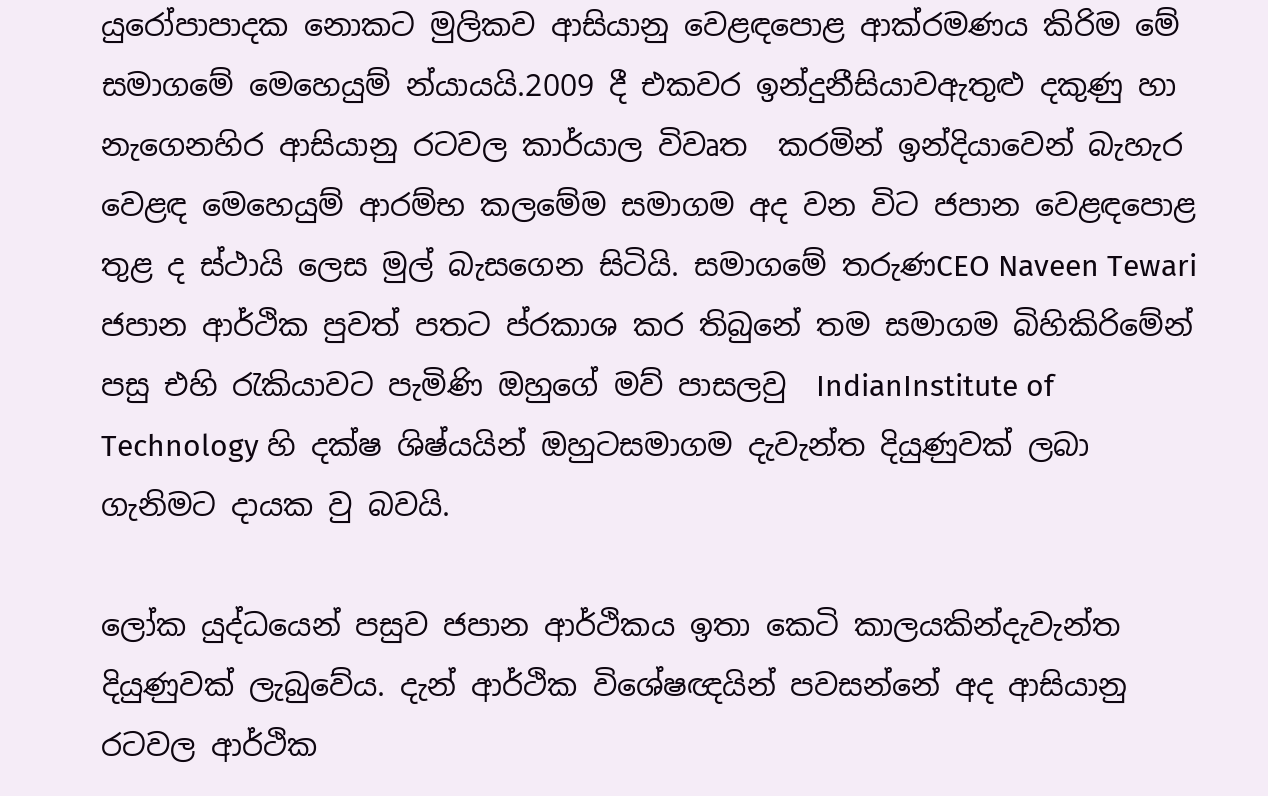යුරෝපාපාදක නොකට මුලිකව ආසියානු වෙළඳපොළ ආක්රමණය කිරිම මේ සමාගමේ මෙහෙයුම් න්යායයි.2009 දී එකවර ඉන්දුනීසියාවඇතුළු දකුණු හා නැගෙනහිර ආසියානු රටවල කාර්යාල විවෘත  කරමින් ඉන්දියාවෙන් බැහැර වෙළඳ මෙහෙයුම් ආරම්භ කලමේම සමාගම අද වන විට ජපාන වෙළඳපොළ තුළ ද ස්ථායි ලෙස මුල් බැසගෙන සිටියි. සමාගමේ තරුණCEO Naveen Tewari ජපාන ආර්ථික පුවත් පතට ප්රකාශ කර තිබුනේ තම සමාගම බිහිකිරිමේන් පසු එහි රැකියාවට පැමිණි ඔහුගේ මව් පාසලවු  IndianInstitute of Technology හි දක්ෂ ශිෂ්යයින් ඔහුටසමාගම දැවැන්ත දියුණුවක් ලබා ගැනිමට දායක වු බවයි.

ලෝක යුද්ධයෙන් පසුව ජපාන ආර්ථිකය ඉතා කෙටි කාලයකින්දැවැන්ත දියුණුවක් ලැබුවේය. දැන් ආර්ථික විශේෂඥයින් පවසන්නේ අද ආසියානු රටවල ආර්ථික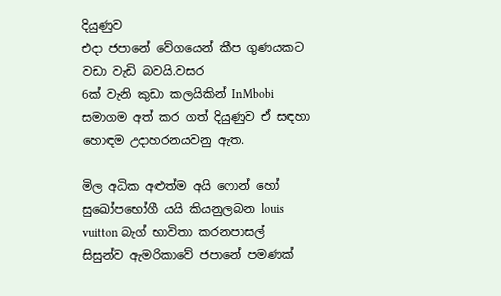දියුණුව
එදා ජපානේ වේගයෙන් කීප ගුණයකට වඩා වැඩි බවයි.වසර
6ක් වැනි කුඩා කලයිකින් InMbobi සමාගම අත් කර ගත් දියුණුව ඒ සඳහා හොඳම උදාහරනයවනු ඇත.

මිල අධික අළුත්ම අයි ෆොන් හෝ සුඛෝපභෝගී යයි කියනුලබන louis vuitton බැග් භාවිතා කරනපාසල් සිසුන්ව ඇමරිකාවේ ජපානේ පමණක්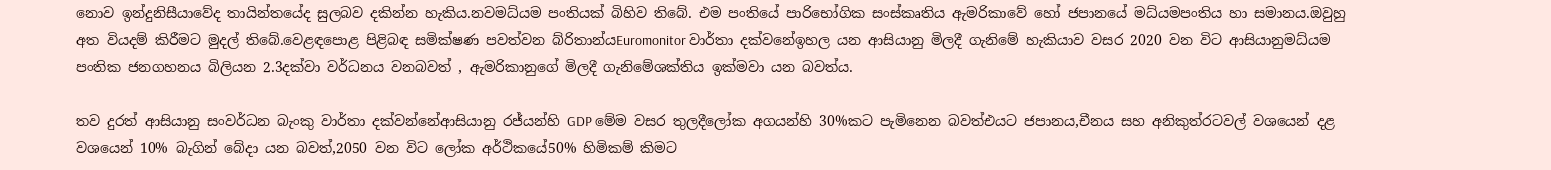නොව ඉන්දුනිසීයාවේද තායින්තයේද සුලබව දකින්න හැකිය.නවමධ්යම පංතියක් බිහිව තිබේ. එම පංතියේ පාරිභෝගික සංස්කෘතිය ඇමරිකාවේ හෝ ජපානයේ මධ්යමපංතිය හා සමානය.ඔවුහු අත වියදම් කිරීමට මුදල් තිබේ.වෙළඳපොළ පිළිබඳ සමික්ෂණ පවත්වන බ්රිතාන්යEuromonitor වාර්තා දක්වනේඉහල යන ආසියානු මිලදී ගැනිමේ හැකියාව වසර 2020 වන විට ආසියානුමධ්යම පංතික ජනගහනය බිලියන 2.3දක්වා වර්ධනය වනබවත් , ඇමරිකානුගේ මිලදී ගැනිමේශක්තිය ඉක්මවා යන බවත්ය.

තව දුරත් ආසියානු සංවර්ධන බැංකු වාර්තා දක්වන්නේආසියානු රජ්යන්හි GDP මේම වසර තුලදීලෝක අගයන්හි 30%කට පැමිනෙන බවත්එයට ජපානය,චීනය සහ අනිකුත්රටවල් වශයෙන් දළ වශයෙන් 10% බැගින් බේදා යන බවත්,2050 වන විට ලෝක අර්ථිකයේ50% හිමිකම් කිමට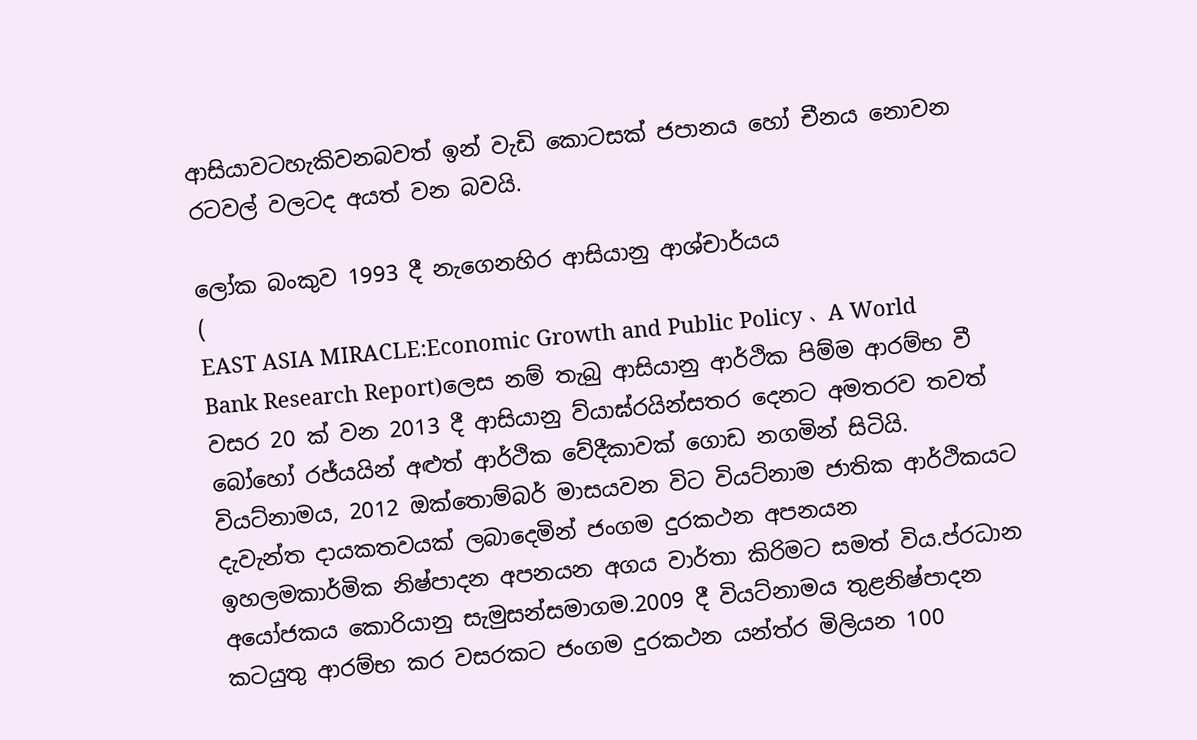ආසියාවටහැකිවනබවත් ඉන් වැඩි කොටසක් ජපානය හෝ චීනය නොවන රටවල් වලටද අයත් වන බවයි.

ලෝක බංකුව 1993 දී නැගෙනහිර ආසියානු ආශ්චාර්යය
(
EAST ASIA MIRACLE:Economic Growth and Public Policy 、A World Bank Research Report)ලෙස නම් තැබු ආසියානු ආර්ථික පිම්ම ආරම්භ වී වසර 20 ක් වන 2013 දී ආසියානු ව්යාඝ්රයින්සතර දෙනට අමතරව තවත් බෝහෝ රජ්යයින් අළුත් ආර්ථික වේදීකාවක් ගොඩ නගමින් සිටියි.
වියට්නාමය, 2012 ඔක්තොම්බර් මාසයවන විට වියට්නාම ජාතික ආර්ථිකයට දැවැන්ත දායකතවයක් ලබාදෙමින් ජංගම දුරකථන අපනයන ඉහලමකාර්මික නිෂ්පාදන අපනයන අගය වාර්තා කිරිමට සමත් විය.ප්රධාන අයෝජකය කොරියානු සැමුසන්සමාගම.2009 දී වියට්නාමය තුළනිෂ්පාදන කටයුතු ආරම්භ කර වසරකට ජංගම දුරකථන යන්ත්ර මිලියන 100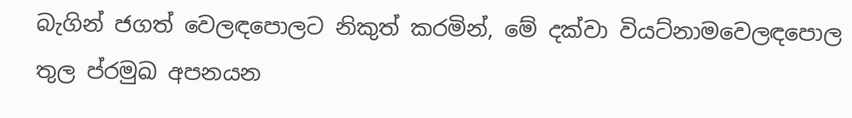බැගින් ජගත් වෙලඳපොලට නිකුත් කරමින්, මේ දක්වා වියට්නාමවෙලඳපොල තුල ප්රමුඛ අපනයන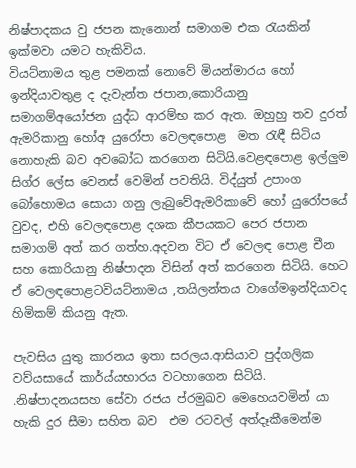නිෂ්පාදකය වු ජපන කැනොන් සමාගම එක රැයකින් ඉක්මවා යමට හැකිවිය.
වියට්නාමය තුළ පමනක් නොවේ මියන්මාරය හෝ ඉන්දියාවතුළ ද දැවැන්ත ජපාන,කොරියානු සමාගම්අයෝජන යුද්ධ ආරම්භ කර ඇත. ඔහුහු තව දුරත් ඇමරිකානු හෝඅ යුරෝපා වෙලඳපොළ  මත රැඳී සිටිය නොහැකි බව අවබෝධ කරගෙන සිටියි.වෙළඳපොළ ඉල්ලුම සිග්ර ලේස වෙනස් වෙමින් පවතියි. විද්යුත් උපාංග බෝහොමය සොයා ගනු ලැබුවේඇමරිකාවේ හෝ යුරෝපයේ වුවද, එහි වෙලඳපොළ දශක කීපයකට පෙර ජපාන සමාගම් අත් කර ගත්හ.අදවන විට ඒ වෙලඳ පොළ චීන සහ කොරියානු නිෂ්පාදන විසින් අත් කරගෙන සිටියි. හෙට ඒ වෙලඳපොළටවියට්නාමය ,තයිලන්තය වාගේමඉන්දියාවද හිමිකම් කියනු ඇත.

පැවසිය යුතු කාරනය ඉතා සරලය.ආසියාව පුද්ගලික වව්යසායේ කාර්ය්යභාරය වටහාගෙන සිටියි. .නිෂ්පාදනයසහ සේවා රජය ප්රමුඛව මෙහෙයවමින් යා හැකි දුර සීමා සහිත බව  එම රටවල් අත්දෑකීමෙන්ම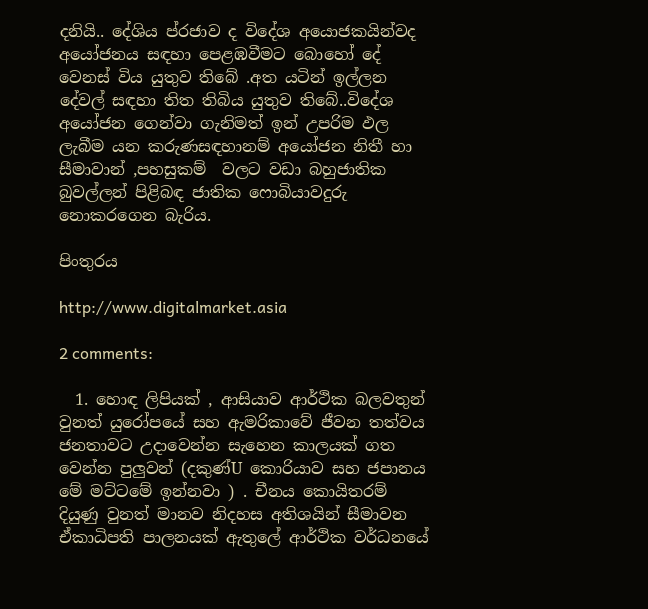දනියි.. දේශිය ප්රජාව ද විදේශ අයොජකයින්වද අයෝජනය සඳහා පෙළඹවීමට බොහෝ දේ වෙනස් විය යුතුව තිබේ .අත යටින් ඉල්ලන දේවල් සඳහා තිත තිබිය යුතුව තිබේ..විදේශ අයෝජන ගෙන්වා ගැනිමත් ඉන් උපරිම ඵල ලැබීම යන කරුණසඳහානම් අයෝජන නිතී හා සීමාවාන් ,පහසුකම්  වලට වඩා බහුජාතික බුවල්ලන් පිළිබඳ ජාතික ෆොබියාවදුරු නොකරගෙන බැරිය.

පිංතුරය

http://www.digitalmarket.asia

2 comments:

  1. හොඳ ලිපියක් , ආසියාව ආර්ථික බලවතුන් වුනත් යුරෝපයේ සහ ඇමරිකාවේ ජීවන තත්වය ජනතාවට උදාවෙන්න සැහෙන කාලයක් ගත වෙන්න පුලුවන් (දකුණ්U කොරියාව සහ ජපානය මේ මට්ටමේ ඉන්නවා ) . චීනය කොයිතරම් දියුණු වුනත් මානව නිදහස අතිශයින් සීමාවන ඒකාධිපති පාලනයක් ඇතුලේ ආර්ථික වර්ධනයේ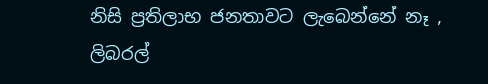නිසි ප්‍රතිලාභ ජනතාවට ලැබෙන්නේ නෑ , ලිබරල්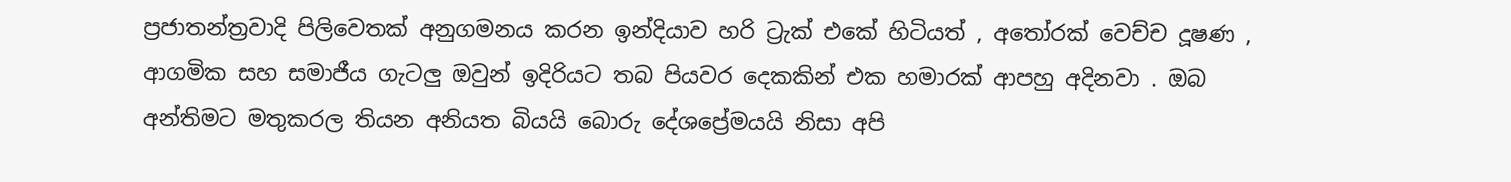ප්‍රජාතන්ත්‍රවාදි පිලිවෙතක් අනුගමනය කරන ඉන්දියාව හරි ට්‍රැක් එකේ හිටියත් , අතෝරක් වෙච්ච දූෂණ , ආගමික සහ සමාජීය ගැටලු ඔවුන් ඉදිරියට තබ පියවර දෙකකින් එක හමාරක් ආපහු අදිනවා . ඔබ අන්තිමට මතුකරල තියන අනියත බියයි බොරු දේශප්‍රේමයයි නිසා අපි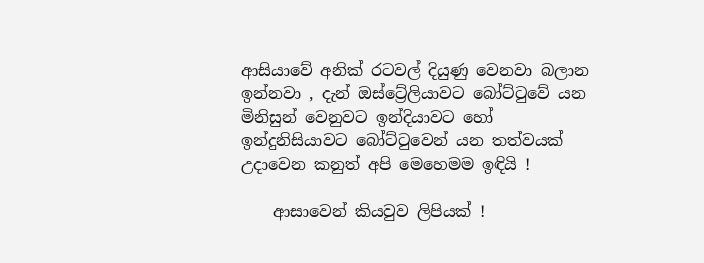ආසියාවේ අනික් රටවල් දියුණු වෙනවා බලාන ඉන්නවා , දැන් ඔස්ට්‍රේලියාවට බෝට්ටුවේ යන මිනිසුන් වෙනුවට ඉන්දියාවට හෝ ඉන්දුනිසියාවට බෝට්ටුවෙන් යන තත්වයක් උදාවෙන කනුත් අපි මෙහෙමම ඉඳියි !

    ආසාවෙන් කියවුව ලිපියක් !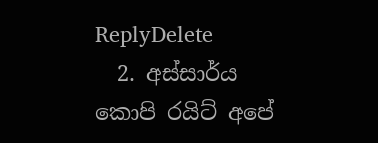ReplyDelete
  2. අස්සාර්ය කොපි රයිට් අපේ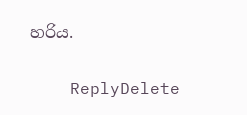හරිය.

    ReplyDelete